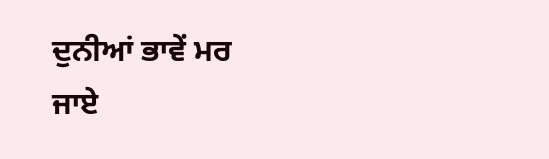ਦੁਨੀਆਂ ਭਾਵੇਂ ਮਰ
ਜਾਏ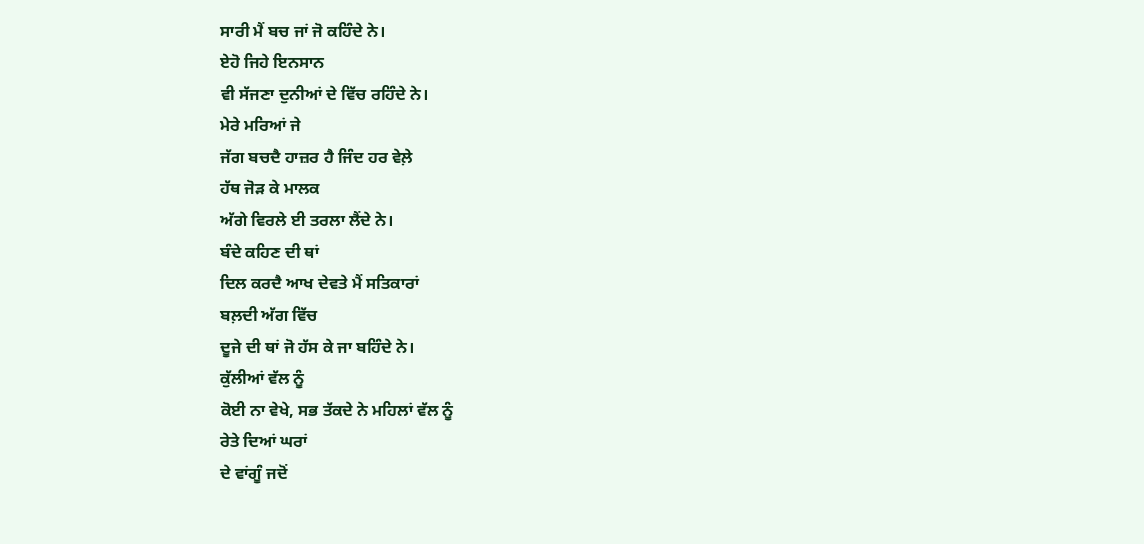ਸਾਰੀ ਮੈਂ ਬਚ ਜਾਂ ਜੋ ਕਹਿੰਦੇ ਨੇ।
ਏਹੋ ਜਿਹੇ ਇਨਸਾਨ
ਵੀ ਸੱਜਣਾ ਦੁਨੀਆਂ ਦੇ ਵਿੱਚ ਰਹਿੰਦੇ ਨੇ।
ਮੇਰੇ ਮਰਿਆਂ ਜੇ
ਜੱਗ ਬਚਦੈ ਹਾਜ਼ਰ ਹੈ ਜਿੰਦ ਹਰ ਵੇਲ਼ੇ
ਹੱਥ ਜੋੜ ਕੇ ਮਾਲਕ
ਅੱਗੇ ਵਿਰਲੇ ਈ ਤਰਲਾ ਲੈਂਦੇ ਨੇ।
ਬੰਦੇ ਕਹਿਣ ਦੀ ਥਾਂ
ਦਿਲ ਕਰਦੈ ਆਖ ਦੇਵਤੇ ਮੈਂ ਸਤਿਕਾਰਾਂ
ਬਲ਼ਦੀ ਅੱਗ ਵਿੱਚ
ਦੂਜੇ ਦੀ ਥਾਂ ਜੋ ਹੱਸ ਕੇ ਜਾ ਬਹਿੰਦੇ ਨੇ।
ਕੁੱਲੀਆਂ ਵੱਲ ਨੂੰ
ਕੋਈ ਨਾ ਵੇਖੇ, ਸਭ ਤੱਕਦੇ ਨੇ ਮਹਿਲਾਂ ਵੱਲ ਨੂੰ
ਰੇਤੇ ਦਿਆਂ ਘਰਾਂ
ਦੇ ਵਾਂਗੂੰ ਜਦੋਂ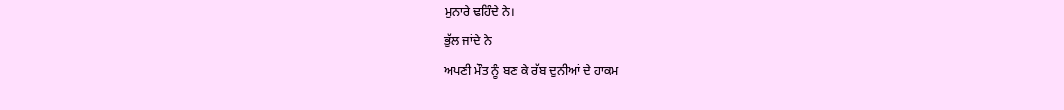ਮੁਨਾਰੇ ਢਹਿੰਦੇ ਨੇ।
ਭੁੱਲ ਜਾਂਦੇ ਨੇ
ਅਪਣੀ ਮੌਤ ਨੂੰ ਬਣ ਕੇ ਰੱਬ ਦੁਨੀਆਂ ਦੇ ਹਾਕਮ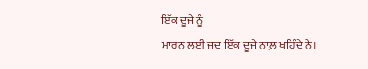ਇੱਕ ਦੂਜੇ ਨੂੰ
ਮਾਰਨ ਲਈ ਜਦ ਇੱਕ ਦੂਜੇ ਨਾਲ਼ ਖਹਿੰਦੇ ਨੇ।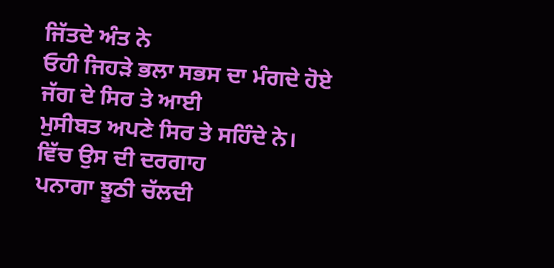ਜਿੱਤਦੇ ਅੰਤ ਨੇ
ਓਹੀ ਜਿਹੜੇ ਭਲਾ ਸਭਸ ਦਾ ਮੰਗਦੇ ਹੋਏ
ਜੱਗ ਦੇ ਸਿਰ ਤੇ ਆਈ
ਮੁਸੀਬਤ ਅਪਣੇ ਸਿਰ ਤੇ ਸਹਿੰਦੇ ਨੇ।
ਵਿੱਚ ਉਸ ਦੀ ਦਰਗਾਹ
ਪਨਾਗਾ ਝੂਠੀ ਚੱਲਦੀ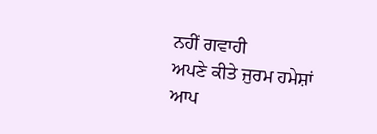ਨਹੀਂ ਗਵਾਹੀ
ਅਪਣੇ ਕੀਤੇ ਜੁਰਮ ਹਮੇਸ਼ਾਂ
ਆਪ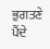ਭੁਗਤਣੇ ਪੈਂਦੇ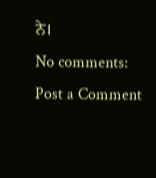ਨੇ।
No comments:
Post a Comment